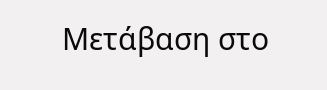Μετάβαση στο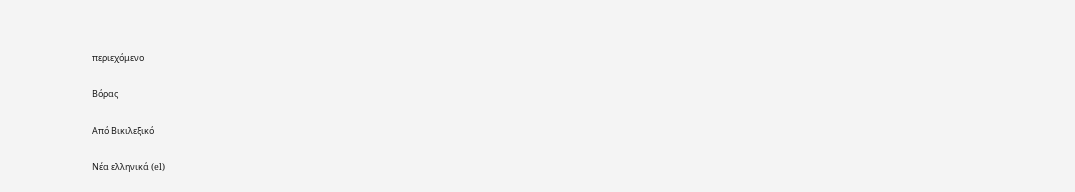περιεχόμενο

Βόρας

Από Βικιλεξικό

Νέα ελληνικά (el)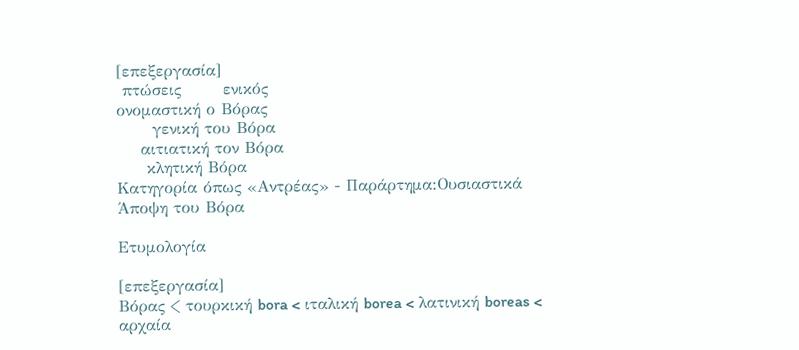[επεξεργασία]
 πτώσεις       ενικός
ονομαστική ο Βόρας
      γενική του Βόρα
    αιτιατική τον Βόρα
     κλητική Βόρα
Κατηγορία όπως «Αντρέας» - Παράρτημα:Ουσιαστικά
Άποψη του Βόρα

Ετυμολογία

[επεξεργασία]
Βόρας < τουρκική bora < ιταλική borea < λατινική boreas < αρχαία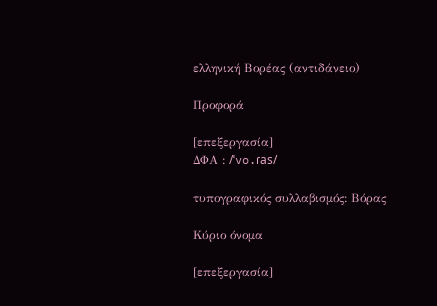ελληνική Βορέας (αντιδάνειο)

Προφορά

[επεξεργασία]
ΔΦΑ : /ˈvo.ɾas/

τυπογραφικός συλλαβισμός: Βόρας

Κύριο όνομα

[επεξεργασία]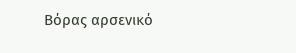Βόρας αρσενικό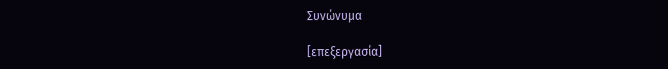Συνώνυμα

[επεξεργασία]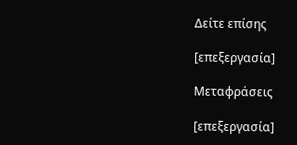Δείτε επίσης

[επεξεργασία]

Μεταφράσεις

[επεξεργασία]